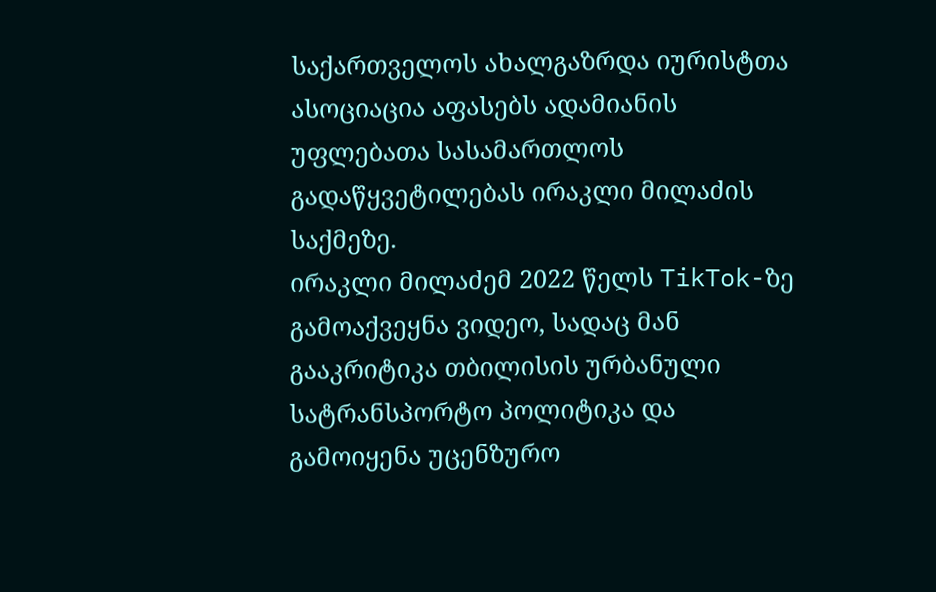საქართველოს ახალგაზრდა იურისტთა ასოციაცია აფასებს ადამიანის უფლებათა სასამართლოს გადაწყვეტილებას ირაკლი მილაძის საქმეზე.
ირაკლი მილაძემ 2022 წელს TikTok-ზე გამოაქვეყნა ვიდეო, სადაც მან გააკრიტიკა თბილისის ურბანული სატრანსპორტო პოლიტიკა და გამოიყენა უცენზურო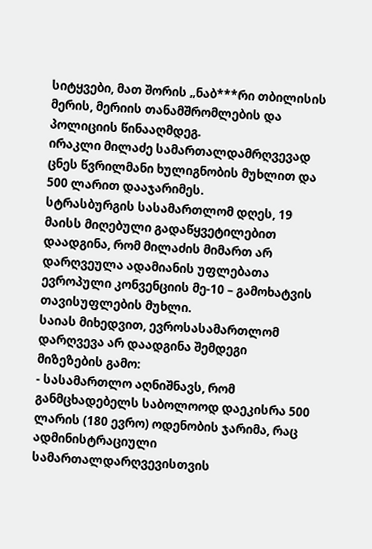სიტყვები, მათ შორის „ნაბ***რი თბილისის მერის, მერიის თანამშრომლების და პოლიციის წინააღმდეგ.
ირაკლი მილაძე სამართალდამრღვევად ცნეს წვრილმანი ხულიგნობის მუხლით და 500 ლარით დააჯარიმეს.
სტრასბურგის სასამართლომ დღეს, 19 მაისს მიღებული გადაწყვეტილებით დაადგინა, რომ მილაძის მიმართ არ დარღვეულა ადამიანის უფლებათა ევროპული კონვენციის მე-10 – გამოხატვის თავისუფლების მუხლი.
საიას მიხედვით, ევროსასამართლომ დარღვევა არ დაადგინა შემდეგი მიზეზების გამო:
- სასამართლო აღნიშნავს, რომ განმცხადებელს საბოლოოდ დაეკისრა 500 ლარის (180 ევრო) ოდენობის ჯარიმა, რაც ადმინისტრაციული სამართალდარღვევისთვის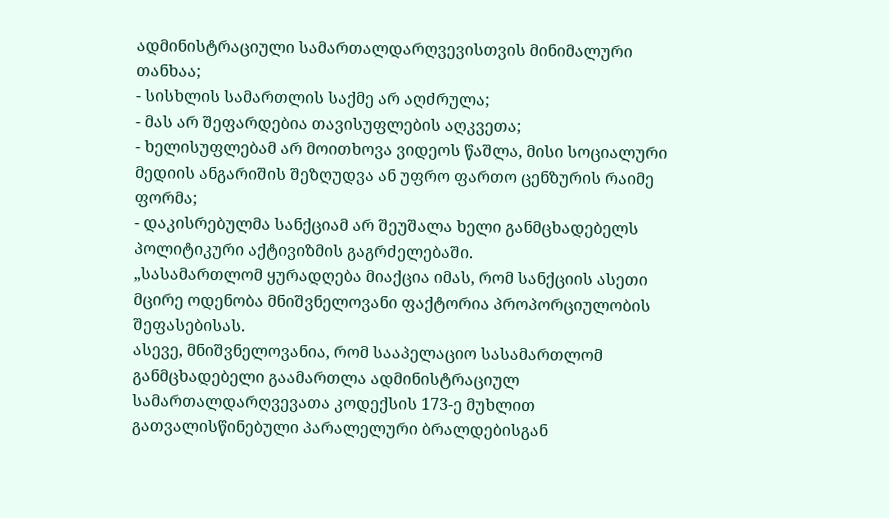ადმინისტრაციული სამართალდარღვევისთვის მინიმალური თანხაა;
- სისხლის სამართლის საქმე არ აღძრულა;
- მას არ შეფარდებია თავისუფლების აღკვეთა;
- ხელისუფლებამ არ მოითხოვა ვიდეოს წაშლა, მისი სოციალური მედიის ანგარიშის შეზღუდვა ან უფრო ფართო ცენზურის რაიმე ფორმა;
- დაკისრებულმა სანქციამ არ შეუშალა ხელი განმცხადებელს პოლიტიკური აქტივიზმის გაგრძელებაში.
„სასამართლომ ყურადღება მიაქცია იმას, რომ სანქციის ასეთი მცირე ოდენობა მნიშვნელოვანი ფაქტორია პროპორციულობის შეფასებისას.
ასევე, მნიშვნელოვანია, რომ სააპელაციო სასამართლომ განმცხადებელი გაამართლა ადმინისტრაციულ სამართალდარღვევათა კოდექსის 173-ე მუხლით გათვალისწინებული პარალელური ბრალდებისგან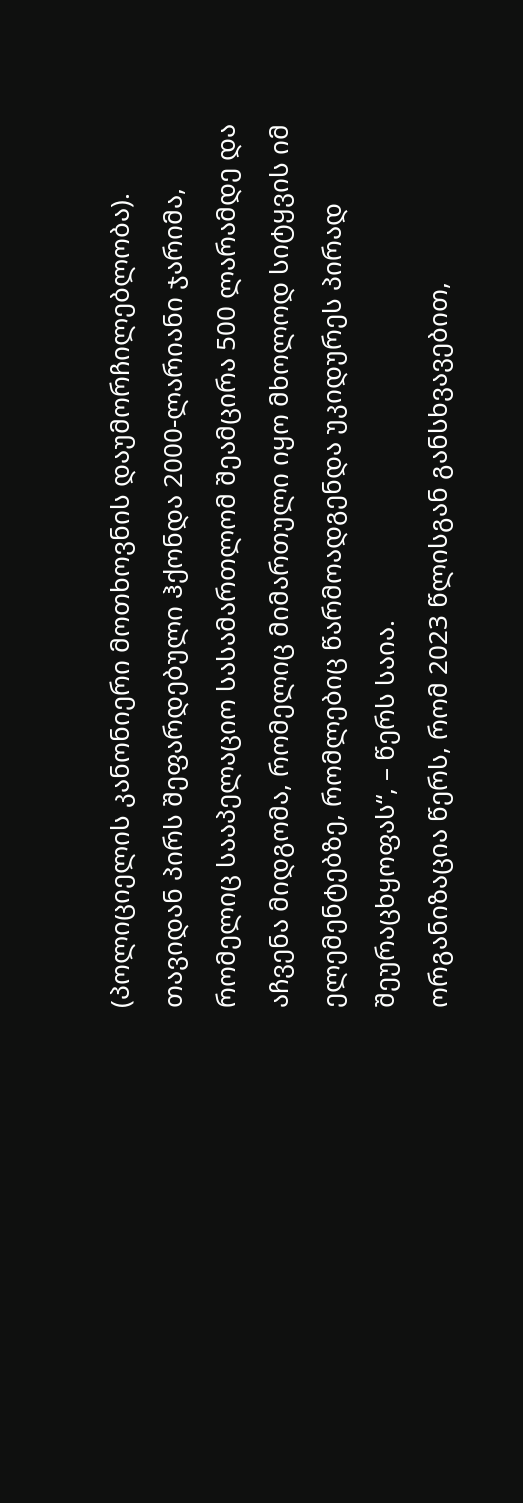(პოლიციელის კანონიერი მოთხოვნის დაუმორჩილებლობა).
თავიდან პირს შეფარდებული ჰქონდა 2000-ლარიანი ჯარიმა, რომელიც სააპელაციო სასამართლომ შეამცირა 500 ლარამდე და აჩვენა მიდგომა, რომელიც მიმართული იყო მხოლოდ სიტყვის იმ ელემენტებზე, რომლებიც წარმოადგენდა უკიდურეს პირად შეურაცხყოფას“, – წერს საია.
ორგანიზაცია წერს, რომ 2023 წლისგან განსხვავებით,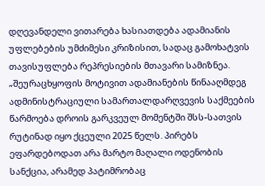დღევანდელი ვითარება ხასიათდება ადამიანის უფლებების უმძიმესი კრიზისით, სადაც გამოხატვის თავისუფლება რეპრესიების მთავარი სამიზნეა.
„შეურაცხყოფის მოტივით ადამიანების წინააღმდეგ ადმინისტრაციული სამართალდარღვევის საქმეების წარმოება დროის გარკვეულ მომენტში შსს-სათვის რუტინად იყო ქცეული 2025 წელს. პირებს ეფარდებოდათ არა მარტო მაღალი ოდენობის სანქცია, არამედ პატიმრობაც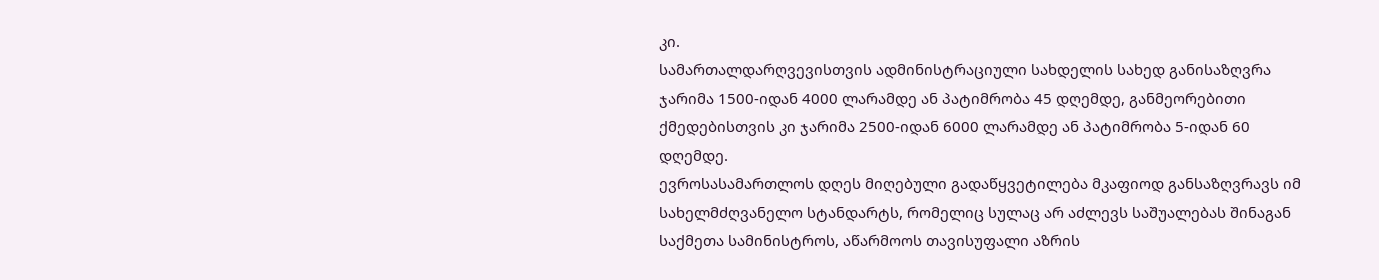კი.
სამართალდარღვევისთვის ადმინისტრაციული სახდელის სახედ განისაზღვრა ჯარიმა 1500-იდან 4000 ლარამდე ან პატიმრობა 45 დღემდე, განმეორებითი ქმედებისთვის კი ჯარიმა 2500-იდან 6000 ლარამდე ან პატიმრობა 5-იდან 60 დღემდე.
ევროსასამართლოს დღეს მიღებული გადაწყვეტილება მკაფიოდ განსაზღვრავს იმ სახელმძღვანელო სტანდარტს, რომელიც სულაც არ აძლევს საშუალებას შინაგან საქმეთა სამინისტროს, აწარმოოს თავისუფალი აზრის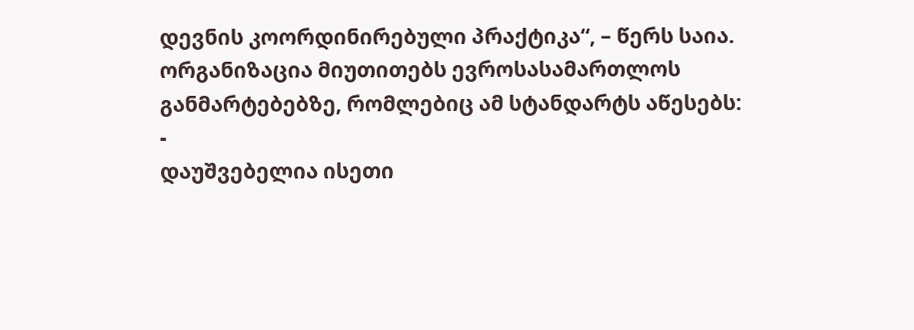დევნის კოორდინირებული პრაქტიკა“, – წერს საია.
ორგანიზაცია მიუთითებს ევროსასამართლოს განმარტებებზე, რომლებიც ამ სტანდარტს აწესებს:
-
დაუშვებელია ისეთი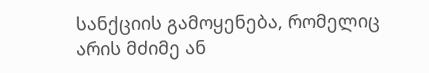სანქციის გამოყენება, რომელიც არის მძიმე ან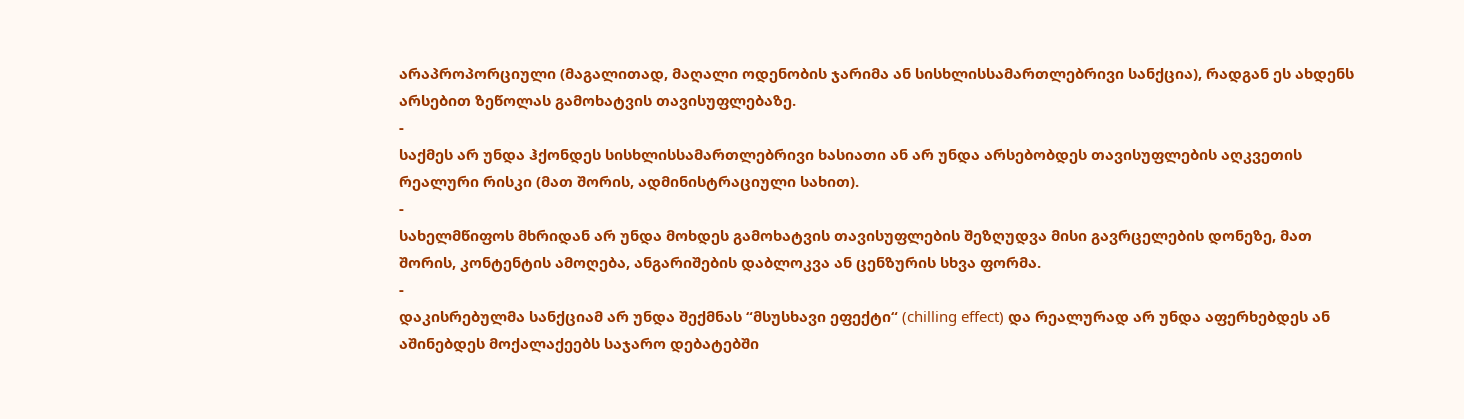არაპროპორციული (მაგალითად, მაღალი ოდენობის ჯარიმა ან სისხლისსამართლებრივი სანქცია), რადგან ეს ახდენს არსებით ზეწოლას გამოხატვის თავისუფლებაზე.
-
საქმეს არ უნდა ჰქონდეს სისხლისსამართლებრივი ხასიათი ან არ უნდა არსებობდეს თავისუფლების აღკვეთის რეალური რისკი (მათ შორის, ადმინისტრაციული სახით).
-
სახელმწიფოს მხრიდან არ უნდა მოხდეს გამოხატვის თავისუფლების შეზღუდვა მისი გავრცელების დონეზე, მათ შორის, კონტენტის ამოღება, ანგარიშების დაბლოკვა ან ცენზურის სხვა ფორმა.
-
დაკისრებულმა სანქციამ არ უნდა შექმნას “მსუსხავი ეფექტი“ (chilling effect) და რეალურად არ უნდა აფერხებდეს ან აშინებდეს მოქალაქეებს საჯარო დებატებში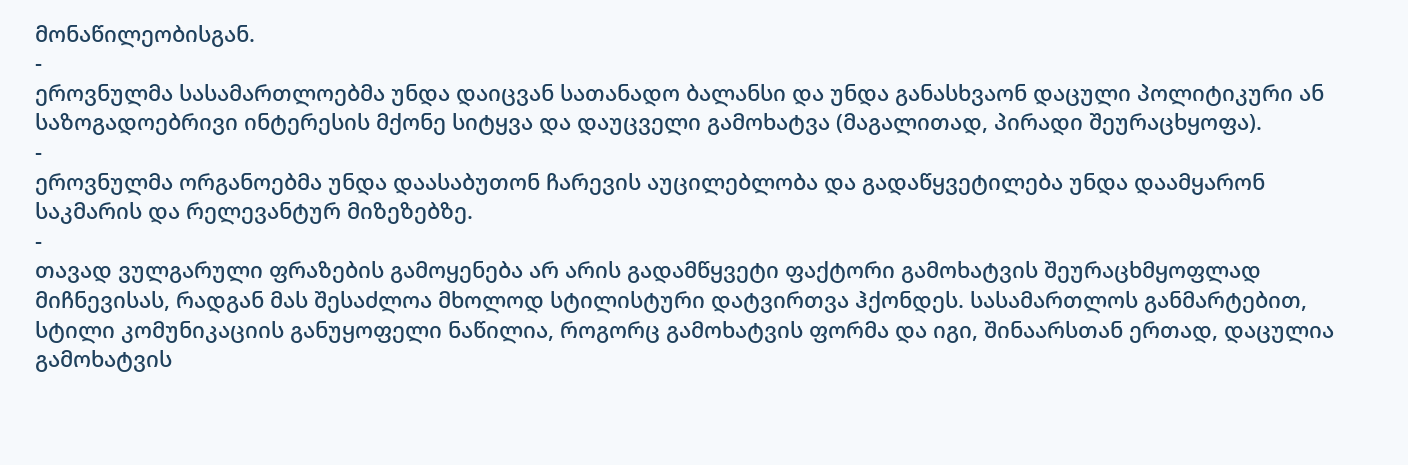მონაწილეობისგან.
-
ეროვნულმა სასამართლოებმა უნდა დაიცვან სათანადო ბალანსი და უნდა განასხვაონ დაცული პოლიტიკური ან საზოგადოებრივი ინტერესის მქონე სიტყვა და დაუცველი გამოხატვა (მაგალითად, პირადი შეურაცხყოფა).
-
ეროვნულმა ორგანოებმა უნდა დაასაბუთონ ჩარევის აუცილებლობა და გადაწყვეტილება უნდა დაამყარონ საკმარის და რელევანტურ მიზეზებზე.
-
თავად ვულგარული ფრაზების გამოყენება არ არის გადამწყვეტი ფაქტორი გამოხატვის შეურაცხმყოფლად მიჩნევისას, რადგან მას შესაძლოა მხოლოდ სტილისტური დატვირთვა ჰქონდეს. სასამართლოს განმარტებით, სტილი კომუნიკაციის განუყოფელი ნაწილია, როგორც გამოხატვის ფორმა და იგი, შინაარსთან ერთად, დაცულია გამოხატვის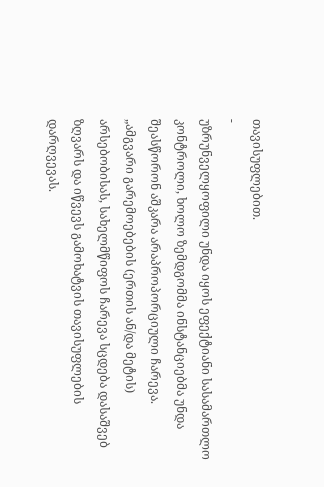თავისუფლებით.
-
უზრუნველყოფილი უნდა იყოს ეფექტიანი სასამართლო კონტროლი, ხოლო ზემდგომმა ინსტანციებმა უნდა შეასწორონ აშკარა არაპროპორციული ჩარევა.
„ამგვარი გარემოებების (ერთის ან/და მეტის) არსებობისას, სახელმწიფოს ჩარევა სცდება დასაშვებ ზღვარს და იწვევს გამოხატვის თავისუფლების დარღვევას.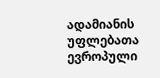ადამიანის უფლებათა ევროპული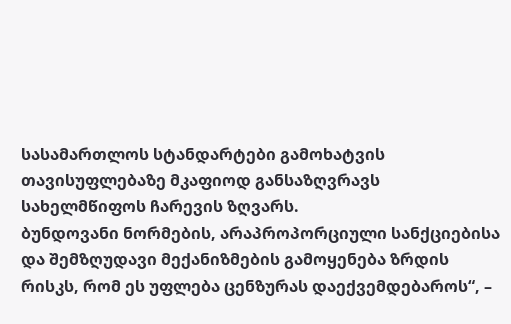სასამართლოს სტანდარტები გამოხატვის თავისუფლებაზე მკაფიოდ განსაზღვრავს სახელმწიფოს ჩარევის ზღვარს.
ბუნდოვანი ნორმების, არაპროპორციული სანქციებისა და შემზღუდავი მექანიზმების გამოყენება ზრდის რისკს, რომ ეს უფლება ცენზურას დაექვემდებაროს“, –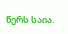წერს საია.